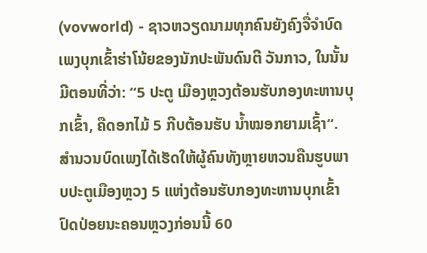(vovworld) - ຊາວຫວຽດນາມທຸກຄົນຍັງຄົງຈື່ຈຳບົດເພງບຸກເຂົ້າຮ່າໂນ້ຍຂອງນັກປະພັນດົນຕີ ວັນກາວ, ໃນນັ້ນມີຕອນທີ່ວ່າ: “5 ປະຕູ ເມືອງຫຼວງຕ້ອນຮັບກອງທະຫານບຸກເຂົ້າ, ຄືດອກໄມ້ 5 ກີບຕ້ອນຮັບ ນ້ຳໝອກຍາມເຊົ້າ“. ສຳນວນບົດເພງໄດ້ເຮັດໃຫ້ຜູ້ຄົນທັງຫຼາຍຫວນຄືນຮູບພາບປະຕູເມືອງຫຼວງ 5 ແຫ່ງຕ້ອນຮັບກອງທະຫານບຸກເຂົ້າປົດປ່ອຍນະຄອນຫຼວງກ່ອນນີ້ 60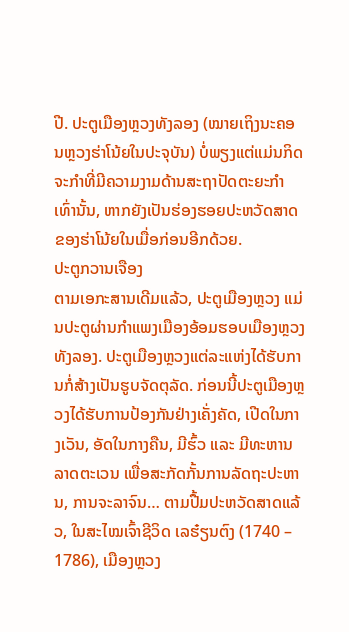ປີ. ປະຕູເມືອງຫຼວງທັງລອງ (ໝາຍເຖິງນະຄອນຫຼວງຮ່າໂນ້ຍໃນປະຈຸບັນ) ບໍ່ພຽງແຕ່ແມ່ນກິດຈະກຳທີ່ມີຄວາມງາມດ້ານສະຖາປັດຕະຍະກຳເທົ່ານັ້ນ, ຫາກຍັງເປັນຮ່ອງຮອຍປະຫວັດສາດຂອງຮ່າໂນ້ຍໃນເມື່ອກ່ອນອີກດ້ວຍ.
ປະຕູກວານເຈືອງ
ຕາມເອກະສານເດີມແລ້ວ, ປະຕູເມືອງຫຼວງ ແມ່ນປະຕູຜ່ານກຳແພງເມືອງອ້ອມຮອບເມືອງຫຼວງທັງລອງ. ປະຕູເມືອງຫຼວງແຕ່ລະແຫ່ງໄດ້ຮັບການກໍ່ສ້າງເປັນຮູບຈັດຕຸລັດ. ກ່ອນນີ້ປະຕູເມືອງຫຼວງໄດ້ຮັບການປ້ອງກັນຢ່າງເຄັ່ງຄັດ, ເປີດໃນກາງເວັນ, ອັດໃນກາງຄືນ, ມີຮົ້ວ ແລະ ມີທະຫານລາດຕະເວນ ເພື່ອສະກັດກັ້ນການລັດຖະປະຫານ, ການຈະລາຈົນ… ຕາມປື້ມປະຫວັດສາດແລ້ວ, ໃນສະໄໝເຈົ້າຊີວິດ ເລຮ໋ຽນຕົງ (1740 – 1786), ເມືອງຫຼວງ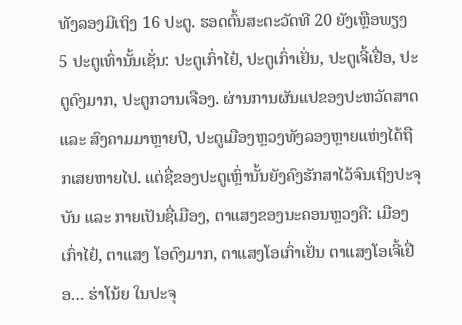ທັງລອງມີເຖິງ 16 ປະຕູ. ຮອດຕົ້ນສະຕະວັດທີ 20 ຍັງເຫຼືອພຽງ 5 ປະຕູເທົ່ານັ້ນເຊັ່ນ: ປະຕູເກົ່າໄຢ໋, ປະຕູເກົ່າເຢັ່ນ, ປະຕູເຈີ້ເຢື່ອ, ປະຕູດົງມາກ, ປະຕູກວານເຈືອງ. ຜ່ານການຜັນແປຂອງປະຫວັດສາດ ແລະ ສົງຄາມມາຫຼາຍປີ, ປະຕູເມືອງຫຼວງທັງລອງຫຼາຍແຫ່ງໄດ້ຖືກເສຍຫາຍໄປ. ແຕ່ຊື່ຂອງປະຕູເຫຼົ່ານັ້ນຍັງຄົງຮັກສາໄວ້ຈົນເຖິງປະຈຸບັນ ແລະ ກາຍເປັນຊື່ເມືອງ, ຕາແສງຂອງນະຄອນຫຼວງຄື: ເມືອງເກົ່າໄຢ໋, ຕາແສງ ໂອດົງມາກ, ຕາແສງໂອເກົ່າເຢັ່ນ ຕາແສງໂອເຈີ້ເຢື່ອ… ຮ່າໂນ້ຍ ໃນປະຈຸ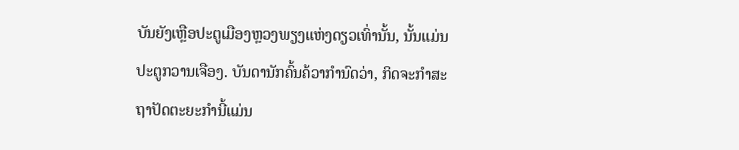ບັນຍັງເຫຼືອປະຕູເມືອງຫຼວງພຽງແຫ່ງດຽວເທົ່ານັ້ນ, ນັ້ນແມ່ນປະຕູກວານເຈືອງ. ບັນດານັກຄົ້ນຄ້ວາກຳນົດວ່າ, ກິດຈະກຳສະຖາປັດຕະຍະກຳນີ້ແມ່ນ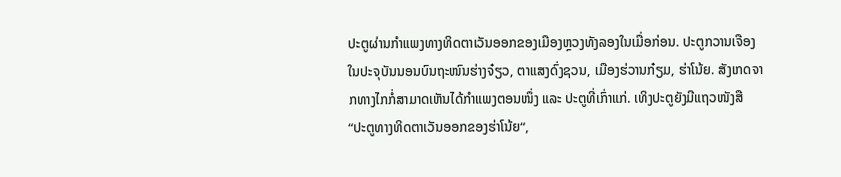ປະຕູຜ່ານກຳແພງທາງທິດຕາເວັນອອກຂອງເມືອງຫຼວງທັງລອງໃນເມື່ອກ່ອນ. ປະຕູກວານເຈືອງໃນປະຈຸບັນນອນບົນຖະໜົນຮ່າງຈ໋ຽວ, ຕາແສງດົ່ງຊວນ, ເມືອງຮ່ວານກ໋ຽມ, ຮ່າໂນ້ຍ. ສັງເກດຈາກທາງໄກກໍ່ສາມາດເຫັນໄດ້ກຳແພງຕອນໜຶ່ງ ແລະ ປະຕູທີ່ເກົ່າແກ່. ເທິງປະຕູຍັງມີແຖວໜັງສື “ປະຕູທາງທິດຕາເວັນອອກຂອງຮ່າໂນ້ຍ“,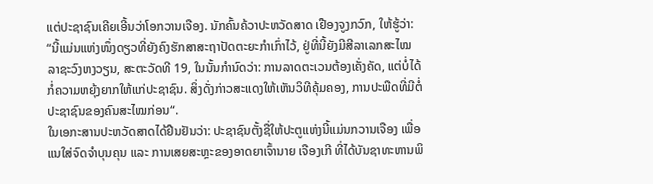ແຕ່ປະຊາຊົນເຄີຍເອີ້ນວ່າໂອກວານເຈືອງ. ນັກຄົ້ນຄ້ວາປະຫວັດສາດ ເຢືອງຈູງກວົກ, ໃຫ້ຮູ້ວ່າ:
“ນີ້ແມ່ນແຫ່ງໜຶ່ງດຽວທີ່ຍັງຄົງຮັກສາສະຖາປັດຕະຍະກຳເກົ່າໄວ້, ຢູ່ທີ່ນີ້ຍັງມີສີລາເລກສະໄໝລາຊະວົງຫງວຽນ, ສະຕະວັດທີ 19, ໃນນັ້ນກຳນົດວ່າ: ການລາດຕະເວນຕ້ອງເຄັ່ງຄັດ, ແຕ່ບໍ່ໄດ້ກໍ່ຄວາມຫຍຸ້ງຍາກໃຫ້ແກ່ປະຊາຊົນ. ສິ່ງດັ່ງກ່າວສະແດງໃຫ້ເຫັນວິທີຄຸ້ມຄອງ, ການປະພືດທີ່ມີຕໍ່ປະຊາຊົນຂອງຄົນສະໄໝກ່ອນ“.
ໃນເອກະສານປະຫວັດສາດໄດ້ຢືນຢັນວ່າ: ປະຊາຊົນຕັ້ງຊື່ໃຫ້ປະຕູແຫ່ງນີ້ແມ່ນກວານເຈືອງ ເພື່ອແນໃສ່ຈົດຈຳບຸນຄຸນ ແລະ ການເສຍສະຫຼະຂອງອາດຍາເຈົ້ານາຍ ເຈືອງເກີ ທີ່ໄດ້ບັນຊາທະຫານພິ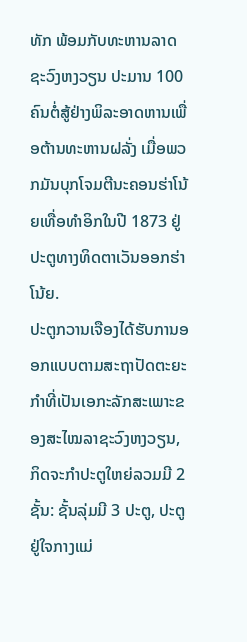ທັກ ພ້ອມກັບທະຫານລາດຊະວົງຫງວຽນ ປະມານ 100 ຄົນຕໍ່ສູ້ຢ່າງພິລະອາດຫານເພື່ອຕ້ານທະຫານຝລັ່ງ ເມື່ອພວກມັນບຸກໂຈມຕີນະຄອນຮ່າໂນ້ຍເທື່ອທຳອິກໃນປີ 1873 ຢູ່ປະຕູທາງທິດຕາເວັນອອກຮ່າໂນ້ຍ.
ປະຕູກວານເຈືອງໄດ້ຮັບການອອກແບບຕາມສະຖາປັດຕະຍະກຳທີ່ເປັນເອກະລັກສະເພາະຂອງສະໄໝລາຊະວົງຫງວຽນ, ກິດຈະກຳປະຕູໃຫຍ່ລວມມີ 2 ຊັ້ນ: ຊັ້ນລຸ່ມມີ 3 ປະຕູ, ປະຕູຢູ່ໃຈກາງແມ່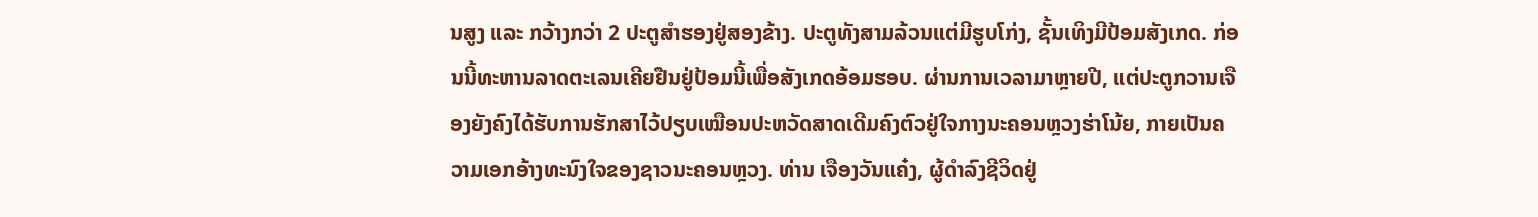ນສູງ ແລະ ກວ້າງກວ່າ 2 ປະຕູສຳຮອງຢູ່ສອງຂ້າງ. ປະຕູທັງສາມລ້ວນແຕ່ມີຮູບໂກ່ງ, ຊັ້ນເທິງມີປ້ອມສັງເກດ. ກ່ອນນີ້ທະຫານລາດຕະເລນເຄີຍຢືນຢູ່ປ້ອມນີ້ເພື່ອສັງເກດອ້ອມຮອບ. ຜ່ານການເວລາມາຫຼາຍປີ, ແຕ່ປະຕູກວານເຈືອງຍັງຄົງໄດ້ຮັບການຮັກສາໄວ້ປຽບເໝືອນປະຫວັດສາດເດີມຄົງຕົວຢູ່ໃຈກາງນະຄອນຫຼວງຮ່າໂນ້ຍ, ກາຍເປັນຄວາມເອກອ້າງທະນົງໃຈຂອງຊາວນະຄອນຫຼວງ. ທ່ານ ເຈືອງວັນແຄ໋ງ, ຜູ້ດຳລົງຊີວິດຢູ່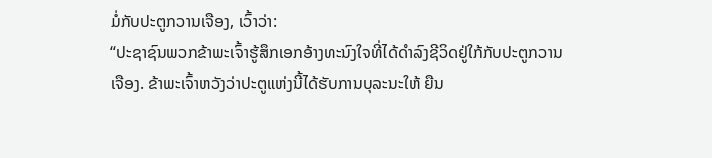ມໍ່ກັບປະຕູກວານເຈືອງ, ເວົ້າວ່າ:
“ປະຊາຊົນພວກຂ້າພະເຈົ້າຮູ້ສຶກເອກອ້າງທະນົງໃຈທີ່ໄດ້ດຳລົງຊີວິດຢູ່ໃກ້ກັບປະຕູກວານເຈືອງ. ຂ້າພະເຈົ້າຫວັງວ່າປະຕູແຫ່ງນີ້ໄດ້ຮັບການບຸລະນະໃຫ້ ຍືນ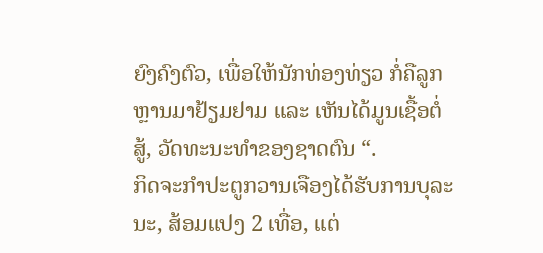ຍົງຄົງຕົວ, ເພື່ອໃຫ້ນັກທ່ອງທ່ຽວ ກໍ່ຄືລູກຫຼານມາຢ້ຽມຢາມ ແລະ ເຫັນໄດ້ມູນເຊື້ອຕໍ່ສູ້, ວັດທະນະທຳຂອງຊາດຕົນ “.
ກິດຈະກຳປະຕູກວານເຈືອງໄດ້ຮັບການບຸລະນະ, ສ້ອມແປງ 2 ເທື່ອ, ແຕ່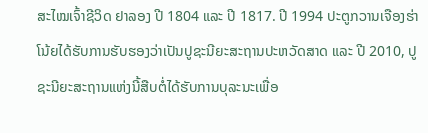ສະໄໝເຈົ້າຊີວິດ ຢາລອງ ປີ 1804 ແລະ ປີ 1817. ປີ 1994 ປະຕູກວານເຈືອງຮ່າໂນ້ຍໄດ້ຮັບການຮັບຮອງວ່າເປັນປູຊະນີຍະສະຖານປະຫວັດສາດ ແລະ ປີ 2010, ປູຊະນີຍະສະຖານແຫ່ງນີ້ສືບຕໍ່ໄດ້ຮັບການບຸລະນະເພື່ອ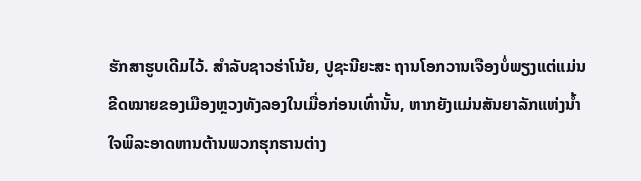ຮັກສາຮູບເດີມໄວ້. ສຳລັບຊາວຮ່າໂນ້ຍ, ປູຊະນີຍະສະ ຖານໂອກວານເຈືອງບໍ່ພຽງແຕ່ແມ່ນຂີດໝາຍຂອງເມືອງຫຼວງທັງລອງໃນເມື່ອກ່ອນເທົ່ານັ້ນ, ຫາກຍັງແມ່ນສັນຍາລັກແຫ່ງນ້ຳໃຈພິລະອາດຫານຕ້ານພວກຮຸກຮານຕ່າງ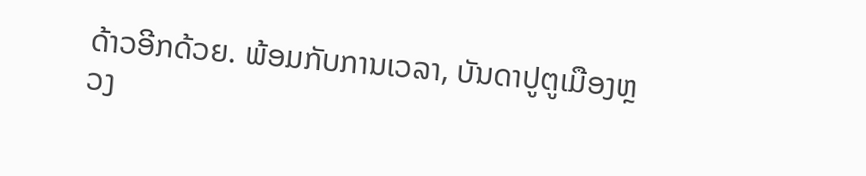ດ້າວອີກດ້ວຍ. ພ້ອມກັບການເວລາ, ບັນດາປູຕູເມືອງຫຼວງ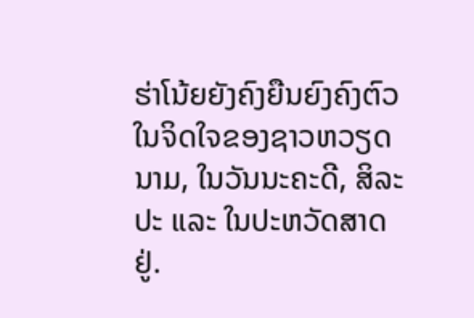ຮ່າໂນ້ຍຍັງຄົງຍືນຍົງຄົງຕົວໃນຈິດໃຈຂອງຊາວຫວຽດນາມ, ໃນວັນນະຄະດີ, ສິລະປະ ແລະ ໃນປະຫວັດສາດຢູ່.